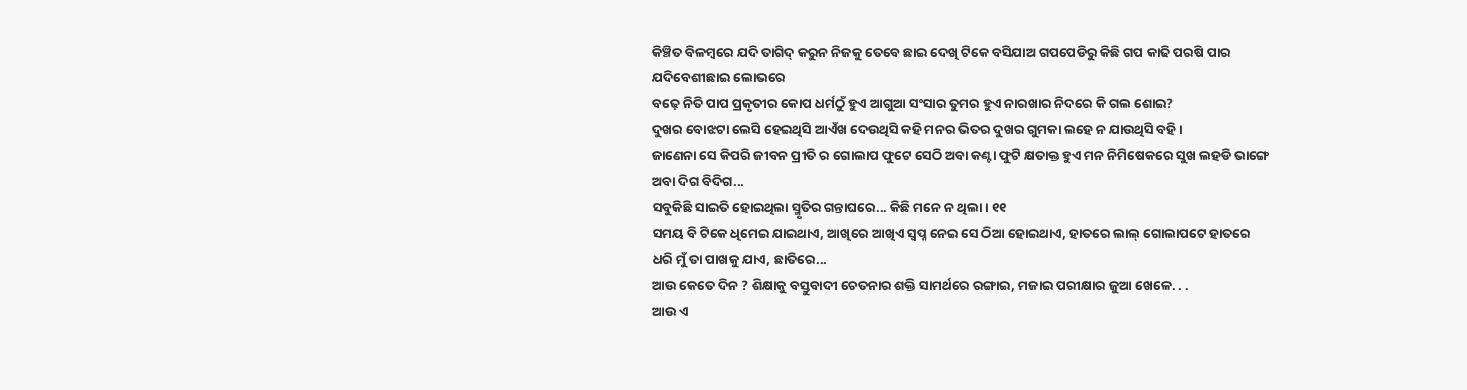କିଞ୍ଚିତ ବିଳମ୍ବରେ ଯଦି ତାଗିଦ୍ କରୁନ ନିଜକୁ ତେବେ ଛାଇ ଦେଖି ଟିକେ ବସିଯାଅ ଗପପେଡିରୁ କିଛି ଗପ କାଢି ପରଷି ପାର ଯଦିବେଶୀଛାଇ ଲୋଭରେ
ବଢ଼େ ନିତି ପାପ ପ୍ରକୃତୀର କୋପ ଧର୍ମଠୁଁ ହୁଏ ଆଗୁଆ ସଂସାର ତୁମର ହୁଏ ନାରଖାର ନିଦରେ କି ଗଲ ଶୋଇ?
ଦୁଖର ବୋଝଟା ଲେସି ହେଇଥିସି ଆଏଁଖ ଦେଉଥିସି କହି ମନର ଭିତର ଦୁଖର ଗୁମକା ଲହେ ନ ଯାଉଥିସି ବହି ।
ଜାଣେନା ସେ କିପରି ଜୀବନ ପ୍ରୀତି ର ଗୋଲାପ ଫୁଟେ ସେଠି ଅବା କଣ୍ଟା ଫୁଟି କ୍ଷତାକ୍ତ ହୁଏ ମନ ନିମିଷେକରେ ସୁଖ ଲହଡି ଭାଙ୍ଗେ ଅବା ଦିଗ ବିଦିଗ...
ସବୁକିଛି ସାଇତି ହୋଇଥିଲା ସ୍ମୃତିର ଗନ୍ତାଘରେ... କିଛି ମନେ ନ ଥିଲା । ୧୧
ସମୟ ବି ଟିକେ ଧିମେଇ ଯାଇଥାଏ, ଆଖିରେ ଆଖିଏ ସ୍ୱପ୍ନ ନେଇ ସେ ଠିଆ ହୋଇଥାଏ, ହାତରେ ଲାଲ୍ ଗୋଲାପଟେ ହାତରେ ଧରି ମୁଁ ତା ପାଖକୁ ଯାଏ, ଛାତିରେ...
ଆଉ କେତେ ଦିନ ? ଶିକ୍ଷାକୁ ବସ୍ତୁବାଦୀ ଚେତନାର ଶକ୍ତି ସାମର୍ଥରେ ରଙ୍ଗାଇ, ମଜାଇ ପରୀକ୍ଷାର ଜୁଆ ଖେଳେ. . .
ଆଉ ଏ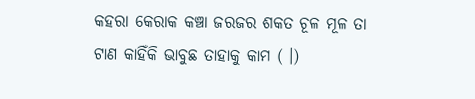କହରା କେରାକ କଞ୍ଚା ଜରଜର ଶକତ ଚୂଳ ମୂଳ ତା ଟାଣ କାହିଁକି ଭାବୁଛ ତାହାକୁ କାମ ( ।)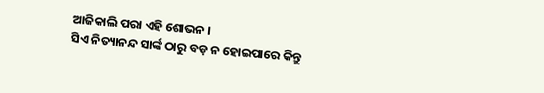ଆଜିକାଲି ପରା ଏହି ଶୋଭନ ।
ସିଏ ନିତ୍ୟାନନ୍ଦ ସାର୍ଙ୍କ ଠାରୁ ବଡ଼ ନ ହୋଇପାରେ କିନ୍ତୁ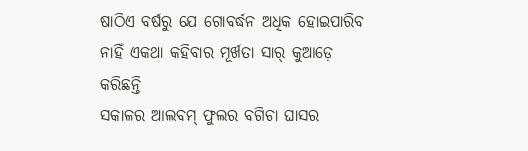ଷାଠିଏ ବର୍ଷରୁ ଯେ ଗୋବର୍ଦ୍ଧନ ଅଧିକ ହୋଇପାରିବ ନାହିଁ ଏକଥା କହିବାର ମୂର୍ଖତା ସାର୍ କୁଆଡ଼େ କରିଛନ୍ତି
ସକାଳର ଆଲବମ୍ ଫୁଲର ବଗିଚା ଘାସର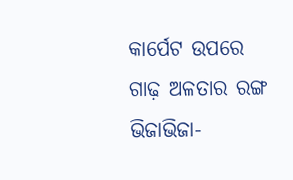କାର୍ପେଟ ଉପରେ ଗାଢ଼ ଅଳତାର ରଙ୍ଗ ଭିଜାଭିଜା-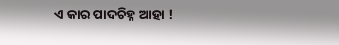ଏ କାର ପାଦଚିହ୍ନ ଆହା !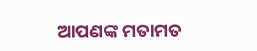ଆପଣଙ୍କ ମତାମତ